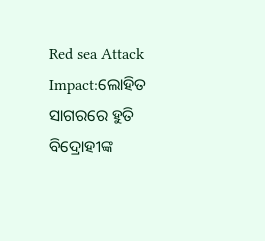Red sea Attack Impact:ଲୋହିତ ସାଗରରେ ହୁତି ବିଦ୍ରୋହୀଙ୍କ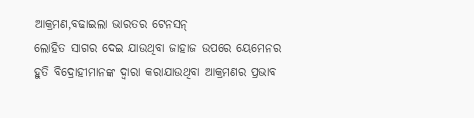ଆକ୍ରମଣ,ବଢାଇଲା ଭାରତର ଟେନସନ୍
ଲୋହିତ ସାଗର ଦେଇ ଯାଉଥିବା ଜାହାଜ ଉପରେ ୟେମେନର ହୁତି ବିଦ୍ରୋହୀମାନଙ୍କ ଦ୍ୱାରା କରାଯାଉଥିବା ଆକ୍ରମଣର ପ୍ରଭାବ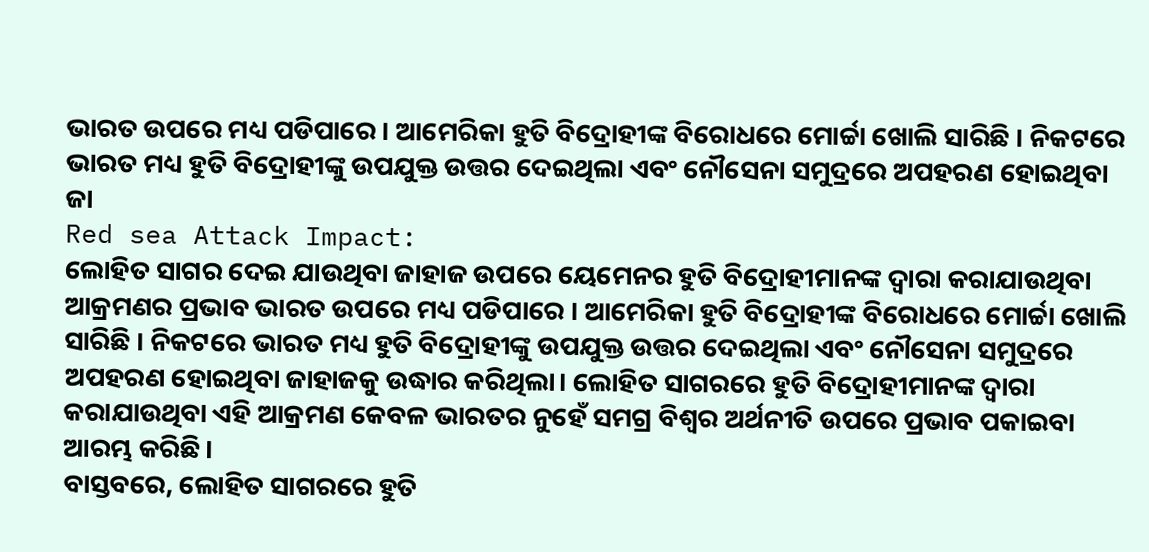ଭାରତ ଉପରେ ମଧ୍ୟ ପଡିପାରେ । ଆମେରିକା ହୁତି ବିଦ୍ରୋହୀଙ୍କ ବିରୋଧରେ ମୋର୍ଚ୍ଚା ଖୋଲି ସାରିଛି । ନିକଟରେ ଭାରତ ମଧ୍ୟ ହୁତି ବିଦ୍ରୋହୀଙ୍କୁ ଉପଯୁକ୍ତ ଉତ୍ତର ଦେଇଥିଲା ଏବଂ ନୌସେନା ସମୁଦ୍ରରେ ଅପହରଣ ହୋଇଥିବା ଜା
Red sea Attack Impact:
ଲୋହିତ ସାଗର ଦେଇ ଯାଉଥିବା ଜାହାଜ ଉପରେ ୟେମେନର ହୁତି ବିଦ୍ରୋହୀମାନଙ୍କ ଦ୍ୱାରା କରାଯାଉଥିବା ଆକ୍ରମଣର ପ୍ରଭାବ ଭାରତ ଉପରେ ମଧ୍ୟ ପଡିପାରେ । ଆମେରିକା ହୁତି ବିଦ୍ରୋହୀଙ୍କ ବିରୋଧରେ ମୋର୍ଚ୍ଚା ଖୋଲି ସାରିଛି । ନିକଟରେ ଭାରତ ମଧ୍ୟ ହୁତି ବିଦ୍ରୋହୀଙ୍କୁ ଉପଯୁକ୍ତ ଉତ୍ତର ଦେଇଥିଲା ଏବଂ ନୌସେନା ସମୁଦ୍ରରେ ଅପହରଣ ହୋଇଥିବା ଜାହାଜକୁ ଉଦ୍ଧାର କରିଥିଲା। ଲୋହିତ ସାଗରରେ ହୁତି ବିଦ୍ରୋହୀମାନଙ୍କ ଦ୍ୱାରା କରାଯାଉଥିବା ଏହି ଆକ୍ରମଣ କେବଳ ଭାରତର ନୁହେଁ ସମଗ୍ର ବିଶ୍ୱର ଅର୍ଥନୀତି ଉପରେ ପ୍ରଭାବ ପକାଇବା ଆରମ୍ଭ କରିଛି।
ବାସ୍ତବରେ, ଲୋହିତ ସାଗରରେ ହୁତି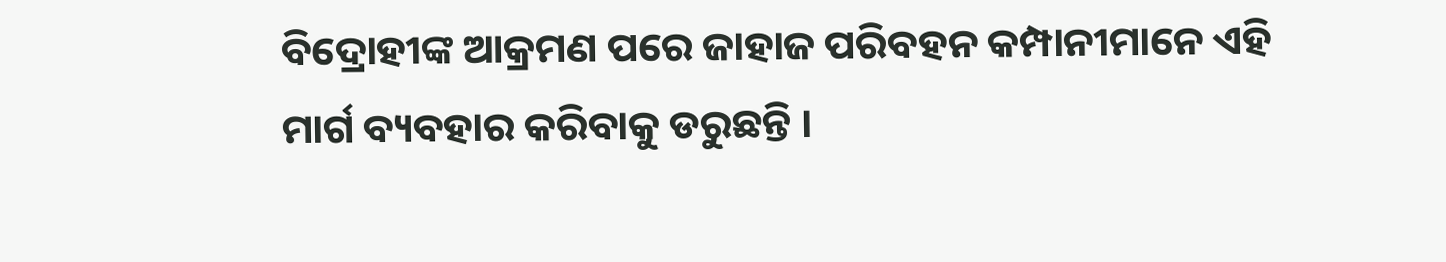ବିଦ୍ରୋହୀଙ୍କ ଆକ୍ରମଣ ପରେ ଜାହାଜ ପରିବହନ କମ୍ପାନୀମାନେ ଏହି ମାର୍ଗ ବ୍ୟବହାର କରିବାକୁ ଡରୁଛନ୍ତି ।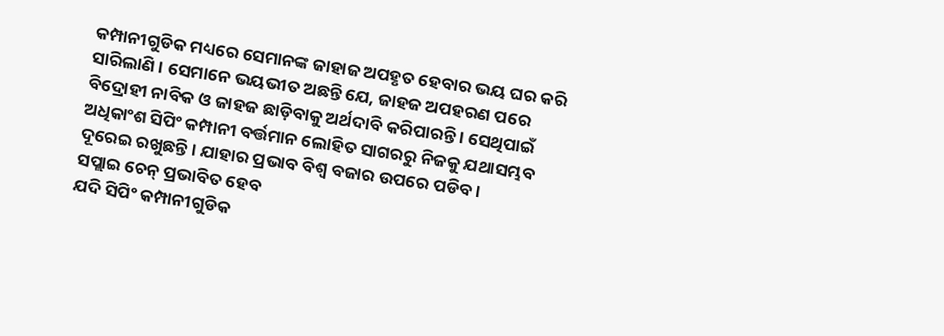କମ୍ପାନୀଗୁଡିକ ମଧ୍ୟରେ ସେମାନଙ୍କ ଜାହାଜ ଅପହୃତ ହେବାର ଭୟ ଘର କରି ସାରିଲାଣି । ସେମାନେ ଭୟଭୀତ ଅଛନ୍ତି ଯେ, ଜାହଜ ଅପହରଣ ପରେ ବିଦ୍ରୋହୀ ନାବିକ ଓ ଜାହଜ ଛାଡ଼ିବାକୁ ଅର୍ଥଦାବି କରିପାରନ୍ତି । ସେଥିପାଇଁ ଅଧିକାଂଶ ସିପିଂ କମ୍ପାନୀ ବର୍ତ୍ତମାନ ଲୋହିତ ସାଗରରୁ ନିଜକୁ ଯଥାସମ୍ଭବ ଦୂରେଇ ରଖୁଛନ୍ତି । ଯାହାର ପ୍ରଭାବ ବିଶ୍ୱ ବଜାର ଉପରେ ପଡିବ ।
ସପ୍ଲାଇ ଚେନ୍ ପ୍ରଭାବିତ ହେବ
ଯଦି ସିପିଂ କମ୍ପାନୀଗୁଡିକ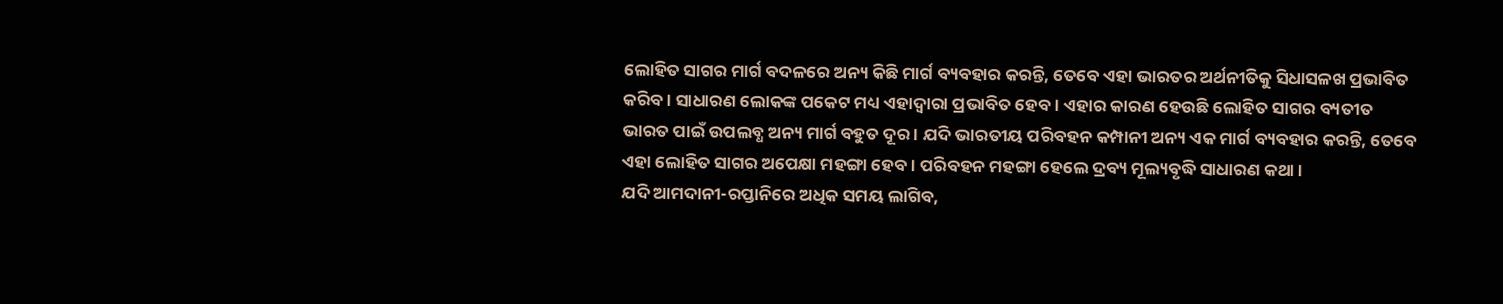ଲୋହିତ ସାଗର ମାର୍ଗ ବଦଳରେ ଅନ୍ୟ କିଛି ମାର୍ଗ ବ୍ୟବହାର କରନ୍ତି, ତେବେ ଏହା ଭାରତର ଅର୍ଥନୀତିକୁ ସିଧାସଳଖ ପ୍ରଭାବିତ କରିବ । ସାଧାରଣ ଲୋକଙ୍କ ପକେଟ ମଧ୍ୟ ଏହାଦ୍ୱାରା ପ୍ରଭାବିତ ହେବ । ଏହାର କାରଣ ହେଉଛି ଲୋହିତ ସାଗର ବ୍ୟତୀତ ଭାରତ ପାଇଁ ଉପଲବ୍ଧ ଅନ୍ୟ ମାର୍ଗ ବହୁତ ଦୂର । ଯଦି ଭାରତୀୟ ପରିବହନ କମ୍ପାନୀ ଅନ୍ୟ ଏକ ମାର୍ଗ ବ୍ୟବହାର କରନ୍ତି, ତେବେ ଏହା ଲୋହିତ ସାଗର ଅପେକ୍ଷା ମହଙ୍ଗା ହେବ । ପରିବହନ ମହଙ୍ଗା ହେଲେ ଦ୍ରବ୍ୟ ମୂଲ୍ୟବୃଦ୍ଧି ସାଧାରଣ କଥା ।
ଯଦି ଆମଦାନୀ-ରପ୍ତାନିରେ ଅଧିକ ସମୟ ଲାଗିବ,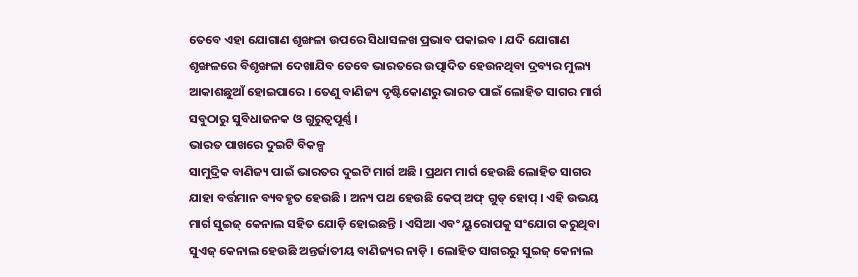ତେବେ ଏହା ଯୋଗାଣ ଶୃଙ୍ଖଳା ଉପରେ ସିଧାସଳଖ ପ୍ରଭାବ ପକାଇବ । ଯଦି ଯୋଗାଣ ଶୃଙ୍ଖଳରେ ବିଶୃଙ୍ଖଳା ଦେଖାଯିବ ତେବେ ଭାରତରେ ଉତ୍ପାଦିତ ହେଉନଥିବା ଦ୍ରବ୍ୟର ମୁଲ୍ୟ ଆକାଶଛୁଆଁ ହୋଇପାରେ । ତେଣୁ ବାଣିଜ୍ୟ ଦୃଷ୍ଟିକୋଣରୁ ଭାରତ ପାଇଁ ଲୋହିତ ସାଗର ମାର୍ଗ ସବୁଠାରୁ ସୁବିଧାଜନକ ଓ ଗୁରୁତ୍ୱପୂର୍ଣ୍ଣ ।
ଭାରତ ପାଖରେ ଦୁଇଟି ବିକଳ୍ପ
ସାମୁଦ୍ରିକ ବାଣିଜ୍ୟ ପାଇଁ ଭାରତର ଦୁଇଟି ମାର୍ଗ ଅଛି । ପ୍ରଥମ ମାର୍ଗ ହେଉଛି ଲୋହିତ ସାଗର ଯାହା ବର୍ତ୍ତମାନ ବ୍ୟବହୃତ ହେଉଛି । ଅନ୍ୟ ପଥ ହେଉଛି କେପ୍ ଅଫ୍ ଗୁଡ୍ ହୋପ୍ । ଏହି ଉଭୟ ମାର୍ଗ ସୁଇଜ୍ କେନାଲ ସହିତ ଯୋଡ଼ି ହୋଇଛନ୍ତି । ଏସିଆ ଏବଂ ୟୁରୋପକୁ ସଂଯୋଗ କରୁଥିବା ସୁଏଜ୍ କେନାଲ ହେଉଛି ଅନ୍ତର୍ଜାତୀୟ ବାଣିଜ୍ୟର ନାଡ଼ି । ଲୋହିତ ସାଗରରୁ ସୁଇଜ୍ କେନାଲ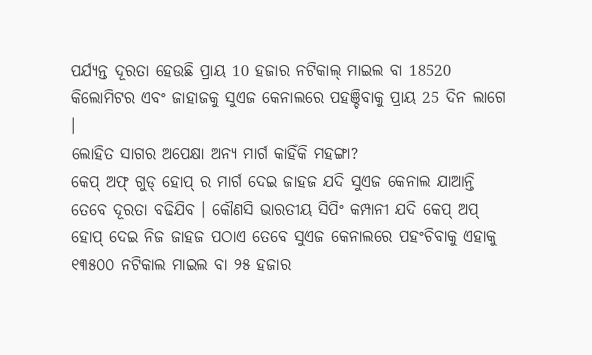ପର୍ଯ୍ୟନ୍ତ ଦୂରତା ହେଉଛି ପ୍ରାୟ 10 ହଜାର ନଟିକାଲ୍ ମାଇଲ ବା 18520 କିଲୋମିଟର ଏବଂ ଜାହାଜକୁ ସୁଏଜ କେନାଲରେ ପହଞ୍ଚିବାକୁ ପ୍ରାୟ 25 ଦିନ ଲାଗେ ।
ଲୋହିତ ସାଗର ଅପେକ୍ଷା ଅନ୍ୟ ମାର୍ଗ କାହିଁକି ମହଙ୍ଗା?
କେପ୍ ଅଫ୍ ଗୁଡ୍ ହୋପ୍ ର ମାର୍ଗ ଦେଇ ଜାହଜ ଯଦି ସୁଏଜ କେନାଲ ଯାଆନ୍ତି ତେବେ ଦୂରତା ବଢିଯିବ । କୌଣସି ଭାରତୀୟ ସିପିଂ କମ୍ପାନୀ ଯଦି କେପ୍ ଅପ୍ ହୋପ୍ ଦେଇ ନିଜ ଜାହଜ ପଠାଏ ତେବେ ସୁଏଜ କେନାଲରେ ପହଂଚିବାକୁ ଏହାକୁ ୧୩୫୦୦ ନଟିକାଲ ମାଇଲ ବା ୨୫ ହଜାର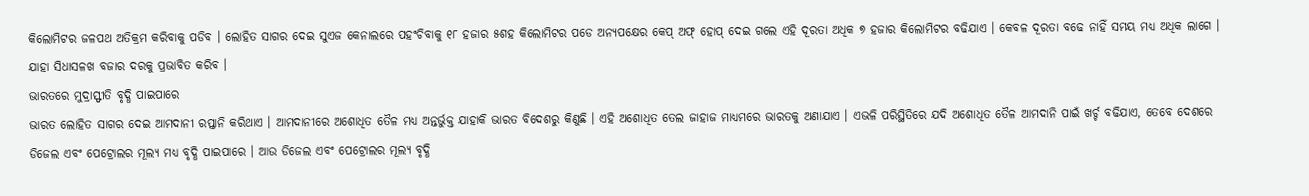କିଲୋମିଟର ଜଳପଥ ଅତିକ୍ରମ କରିବାକୁ ପଡିବ । ଲୋହିତ ସାଗର ଦେଇ ସୁଏଜ କେନାଲରେ ପହଂଚିବାକୁ ୧୮ ହଜାର ୫ଶହ କିଲୋମିଟର ପଡେ ଅନ୍ୟପକ୍ଷେର କେପ୍ ଅଫ୍ ହୋପ୍ ଦେଇ ଗଲେ ଏହି ଦୂରତା ଅଧିକ ୭ ହଜାର କିଲୋମିଟର ବଢିଯାଏ । କେବଳ ଦୂରତା ବଢେ ନାହିଁ ସମୟ ମଧ୍ଯ ଅଧିକ ଲାଗେ । ଯାହା ସିଧାସଳଖ ବଜାର ଦରକୁ ପ୍ରଭାବିତ କରିବ ।
ଭାରତରେ ମୁଦ୍ରାସ୍ଫୀତି ବୃଦ୍ଧି ପାଇପାରେ
ଭାରତ ଲୋହିତ ସାଗର ଦେଇ ଆମଦାନୀ ରପ୍ତାନି କରିଥାଏ । ଆମଦାନୀରେ ଅଶୋଧିତ ତୈଳ ମଧ୍ୟ ଅନ୍ତର୍ଭୁକ୍ତ ଯାହାକି ଭାରତ ବିଦେଶରୁ କିଣୁଛି । ଏହି ଅଶୋଧିତ ତେଲ ଜାହାଜ ମାଧ୍ୟମରେ ଭାରତକୁ ଅଣାଯାଏ । ଏଭଳି ପରିସ୍ଥିତିରେ ଯଦି ଅଶୋଧିତ ତୈଳ ଆମଦାନି ପାଇଁ ଖର୍ଚ୍ଚ ବଢିଯାଏ, ତେବେ ଦେଶରେ ଡିଜେଲ ଏବଂ ପେଟ୍ରୋଲର ମୂଲ୍ୟ ମଧ୍ୟ ବୃଦ୍ଧି ପାଇପାରେ । ଆଉ ଡିଜେଲ ଏବଂ ପେଟ୍ରୋଲର ମୂଲ୍ୟ ବୃଦ୍ଧି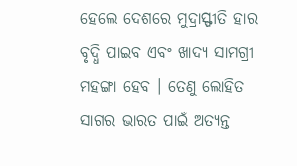ହେଲେ ଦେଶରେ ମୁଦ୍ରାସ୍ଫୀତି ହାର ବୃଦ୍ଧି ପାଇବ ଏବଂ ଖାଦ୍ୟ ସାମଗ୍ରୀ ମହଙ୍ଗା ହେବ । ତେଣୁ ଲୋହିତ ସାଗର ଭାରତ ପାଇଁ ଅତ୍ୟନ୍ତ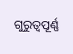ଗୁରୁତ୍ୱପୂର୍ଣ୍ଣ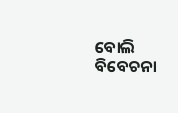ବୋଲି ବିବେଚନା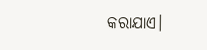କରାଯାଏ।